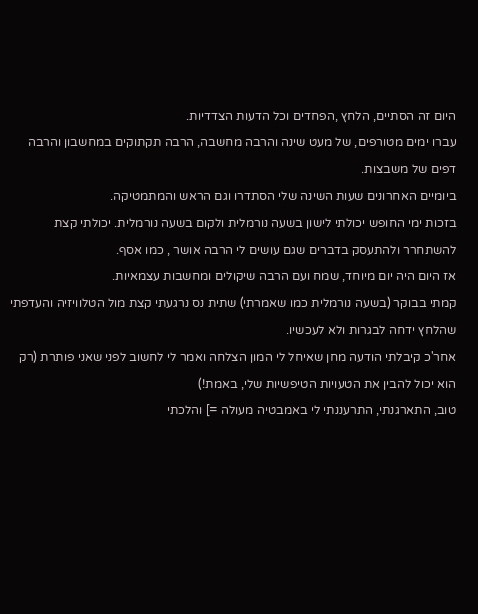היום זה הסתיים, הלחץ ,הפחדים וכל הדעות הצדדיות.
עברו ימים מטורפים, של מעט שינה והרבה מחשבה, הרבה תקתוקים במחשבון והרבה דפים של משבצות.
ביומיים האחרונים שעות השינה שלי הסתדרו וגם הראש והמתמטיקה.
בזכות ימי החופש יכולתי לישון בשעה נורמלית ולקום בשעה נורמלית. יכולתי קצת להשתחרר ולהתעסק בדברים שגם עושים לי הרבה אושר , כמו אסף.
אז היום היה יום מיוחד, שמח ועם הרבה שיקולים ומחשבות עצמאיות.
קמתי בבוקר (בשעה נורמלית כמו שאמרתי) שתית נס נרגעתי קצת מול הטלוויזיה והעדפתי שהלחץ ידחה לבגרות ולא לעכשיו.
אחר'כ קיבלתי הודעה מחן שאיחל לי המון הצלחה ואמר לי לחשוב לפני שאני פותרת (רק הוא יכול להבין את הטעויות הטיפשיות שלי, באמת!)
טוב, התארגנתי, התרעננתי לי באמבטיה מעולה =] והלכתי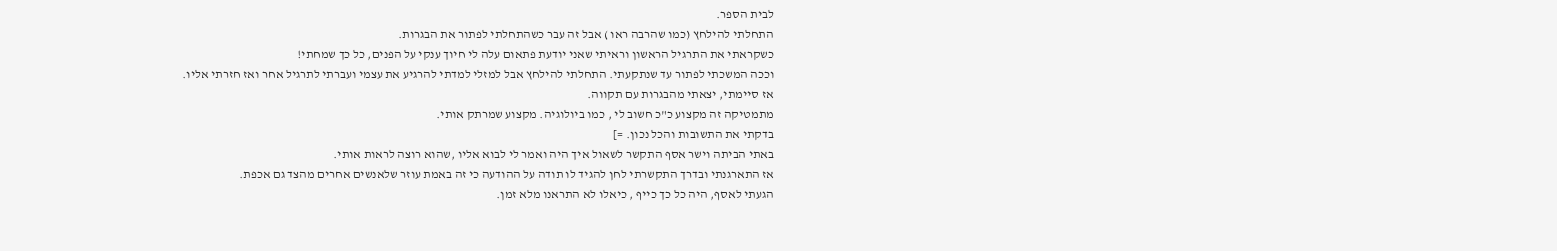לבית הספר.
התחלתי להילחץ (כמו שהרבה ראו ) אבל זה עבר כשהתחלתי לפתור את הבגרות.
כשקראתי את התרגיל הראשון וראיתי שאני יודעת פתאום עלה לי חיוך ענקי על הפנים, כל כך שמחתי!
וככה המשכתי לפתור עד שנתקעתי. התחלתי להילחץ אבל למזלי למדתי להרגיע את עצמי ועברתי לתרגיל אחר ואז חזרתי אליו.
אז סיימתי, יצאתי מהבגרות עם תקווה.
מתמטיקה זה מקצוע כ"כ חשוב לי , כמו ביולוגיה. מקצוע שמרתק אותי.
בדקתי את התשובות והכל נכון. =]
באתי הביתה וישר אסף התקשר לשאול איך היה ואמר לי לבוא אליו ,שהוא רוצה לראות אותי.
אז התארגנתי ובדרך התקשרתי לחן להגיד לו תודה על ההודעה כי זה באמת עוזר שלאנשים אחרים מהצד גם אכפת.
הגעתי לאסף, היה כל כך כייף , כיאלו לא התראנו מלא זמן.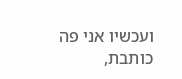ועכשיו אני פה כותבת,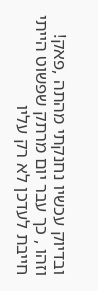ובדיוק עכשיו נחנקתי מהתה ,פאק!
וזהו , כך עבר יום מרתק שפשוט הייתי חייבת לעדכן לא רק עליו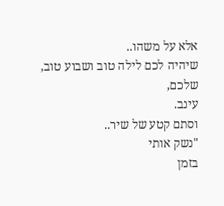אלא על משהו..
שיהיה לכם לילה טוב ושבוע טוב,
שלכם,
עינב.
וסתם קטע של שיר..
"נשק אותי
בזמן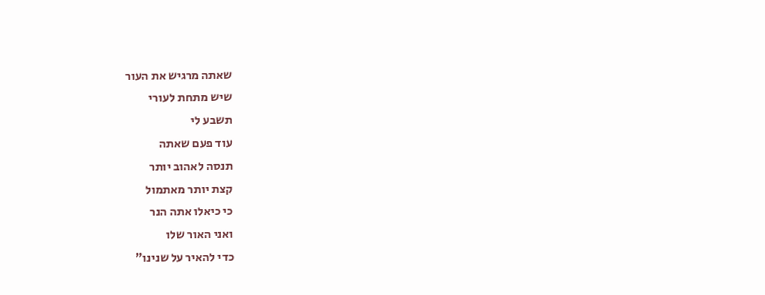שאתה מרגיש את העור
שיש מתחת לעורי
תשבע לי
עוד פעם שאתה
תנסה לאהוב יותר
קצת יותר מאתמול
כי כיאלו אתה הנר
ואני האור שלו
כדי להאיר על שנינו"